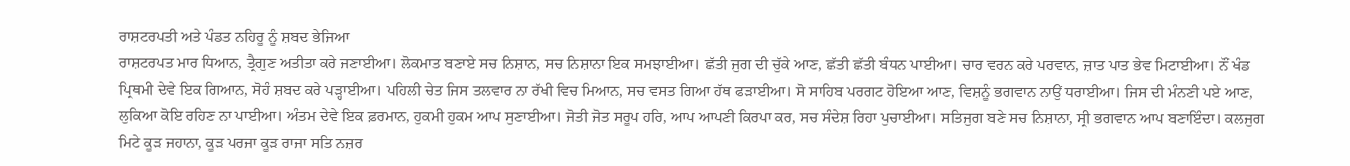ਰਾਸ਼ਟਰਪਤੀ ਅਤੇ ਪੰਡਤ ਨਹਿਰੂ ਨੂੰ ਸ਼ਬਦ ਭੇਜਿਆ
ਰਾਸ਼ਟਰਪਤ ਮਾਰ ਧਿਆਨ, ਤ੍ਰੈਗੁਣ ਅਤੀਤਾ ਕਰੇ ਜਣਾਈਆ। ਲੋਕਮਾਤ ਬਣਾਏ ਸਚ ਨਿਸ਼ਾਨ, ਸਚ ਨਿਸ਼ਾਨਾ ਇਕ ਸਮਝਾਈਆ। ਛੱਤੀ ਜੁਗ ਦੀ ਚੁੱਕੇ ਆਣ, ਛੱਤੀ ਛੱਤੀ ਬੰਧਨ ਪਾਈਆ। ਚਾਰ ਵਰਨ ਕਰੇ ਪਰਵਾਨ, ਜ਼ਾਤ ਪਾਤ ਭੇਵ ਮਿਟਾਈਆ। ਨੌਂ ਖੰਡ ਪ੍ਰਿਥਮੀ ਦੇਵੇ ਇਕ ਗਿਆਨ, ਸੋਹੰ ਸ਼ਬਦ ਕਰੇ ਪੜ੍ਹਾਈਆ। ਪਹਿਲੀ ਚੇਤ ਜਿਸ ਤਲਵਾਰ ਨਾ ਰੱਖੀ ਵਿਚ ਮਿਆਨ, ਸਚ ਵਸਤ ਗਿਆ ਹੱਥ ਫੜਾਈਆ। ਸੋ ਸਾਹਿਬ ਪਰਗਟ ਹੋਇਆ ਆਣ, ਵਿਸ਼ਨੂੰ ਭਗਵਾਨ ਨਾਉਂ ਧਰਾਈਆ। ਜਿਸ ਦੀ ਮੰਨਣੀ ਪਏ ਆਣ, ਲੁਕਿਆ ਕੋਇ ਰਹਿਣ ਨਾ ਪਾਈਆ। ਅੰਤਮ ਦੇਵੇ ਇਕ ਫ਼ਰਮਾਨ, ਹੁਕਮੀ ਹੁਕਮ ਆਪ ਸੁਣਾਈਆ। ਜੋਤੀ ਜੋਤ ਸਰੂਪ ਹਰਿ, ਆਪ ਆਪਣੀ ਕਿਰਪਾ ਕਰ, ਸਚ ਸੰਦੇਸ਼ ਰਿਹਾ ਪੁਚਾਈਆ। ਸਤਿਜੁਗ ਬਣੇ ਸਚ ਨਿਸ਼ਾਨਾ, ਸ੍ਰੀ ਭਗਵਾਨ ਆਪ ਬਣਾਇੰਦਾ। ਕਲਜੁਗ ਮਿਟੇ ਕੂੜ ਜਹਾਨਾ, ਕੂੜ ਪਰਜਾ ਕੂੜ ਰਾਜਾ ਸਤਿ ਨਜ਼ਰ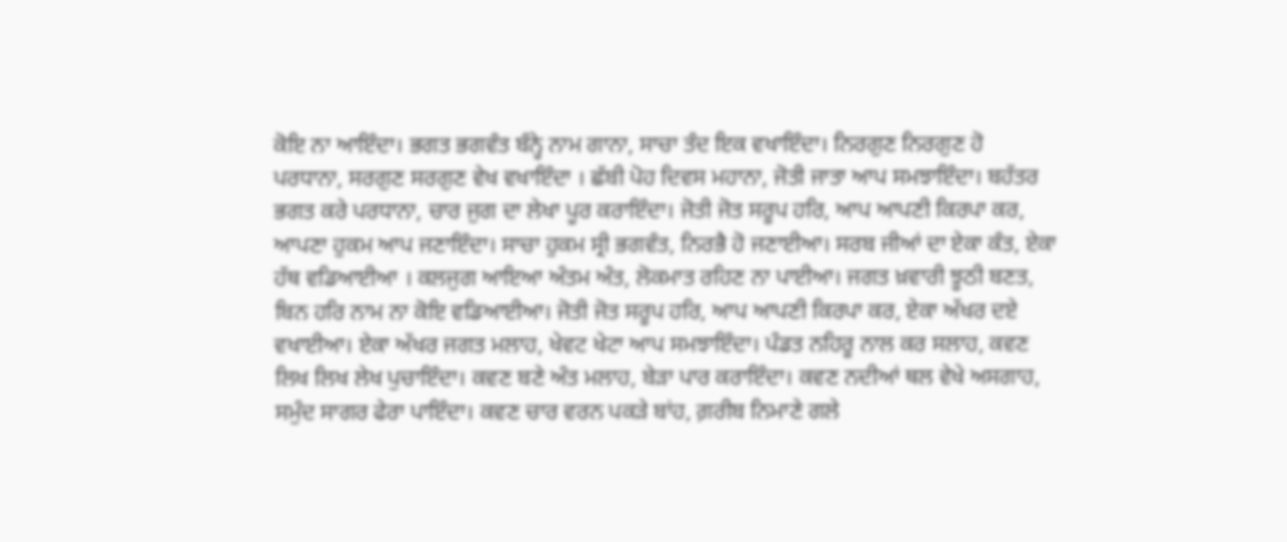ਕੋਇ ਨਾ ਆਇੰਦਾ। ਭਗਤ ਭਗਵੰਤ ਬੰਨ੍ਹੇ ਨਾਮ ਗਾਨਾ, ਸਾਚਾ ਤੰਦ ਇਕ ਵਖਾਇੰਦਾ। ਨਿਰਗੁਣ ਨਿਰਗੁਣ ਹੋ ਪਰਧਾਨਾ, ਸਰਗੁਣ ਸਰਗੁਣ ਵੇਖ ਵਖਾਇੰਦਾ । ਛੱਬੀ ਪੋਹ ਦਿਵਸ ਮਹਾਨਾ, ਜੋਤੀ ਜਾਤਾ ਆਪ ਸਮਝਾਇੰਦਾ। ਬਹੱਤਰ ਭਗਤ ਕਰੇ ਪਰਧਾਨਾ, ਚਾਰ ਜੁਗ ਦਾ ਲੇਖਾ ਪੂਰ ਕਰਾਇੰਦਾ। ਜੋਤੀ ਜੋਤ ਸਰੂਪ ਹਰਿ, ਆਪ ਆਪਣੀ ਕਿਰਪਾ ਕਰ, ਆਪਣਾ ਹੁਕਮ ਆਪ ਜਣਾਇੰਦਾ। ਸਾਚਾ ਹੁਕਮ ਸ੍ਰੀ ਭਗਵੰਤ, ਨਿਰਭੈ ਹੋ ਜਣਾਈਆ। ਸਰਬ ਜੀਆਂ ਦਾ ਏਕਾ ਕੰਤ, ਏਕਾ ਹੱਥ ਵਡਿਆਈਆ । ਕਲਜੁਗ ਆਇਆ ਅੰਤਮ ਅੰਤ, ਲੋਕਮਾਤ ਰਹਿਣ ਨਾ ਪਾਈਆ। ਜਗਤ ਖ਼ਵਾਰੀ ਝੂਠੀ ਬਣਤ, ਬਿਨ ਹਰਿ ਨਾਮ ਨਾ ਕੋਇ ਵਡਿਆਈਆ। ਜੋਤੀ ਜੋਤ ਸਰੂਪ ਹਰਿ, ਆਪ ਆਪਣੀ ਕਿਰਪਾ ਕਰ, ਏਕਾ ਅੱਖਰ ਦਏ ਵਖਾਈਆ। ਏਕਾ ਅੱਖਰ ਜਗਤ ਮਲਾਹ, ਖੇਵਟ ਖੇਟਾ ਆਪ ਸਮਝਾਇੰਦਾ। ਪੰਡਤ ਨਹਿਰੂ ਨਾਲ ਕਰ ਸਲਾਹ, ਕਵਣ ਲਿਖ ਲਿਖ ਲੇਖ ਪੁਚਾਇੰਦਾ। ਕਵਣ ਬਣੇ ਅੰਤ ਮਲਾਹ, ਬੇੜਾ ਪਾਰ ਕਰਾਇੰਦਾ। ਕਵਣ ਨਦੀਆਂ ਥਲ ਵੇਖੇ ਅਸਗਾਹ, ਸਮੁੰਦ ਸਾਗਰ ਫੇਰਾ ਪਾਇੰਦਾ। ਕਵਣ ਚਾਰ ਵਰਨ ਪਕੜੇ ਬਾਂਹ, ਗ਼ਰੀਬ ਨਿਮਾਣੇ ਗਲੇ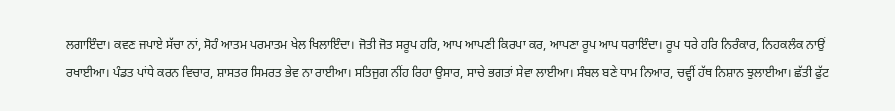ਲਗਾਇੰਦਾ। ਕਵਣ ਜਪਾਏ ਸੱਚਾ ਨਾਂ, ਸੋਹੰ ਆਤਮ ਪਰਮਾਤਮ ਖੇਲ ਖਿਲਾਇੰਦਾ। ਜੋਤੀ ਜੋਤ ਸਰੂਪ ਹਰਿ, ਆਪ ਆਪਣੀ ਕਿਰਪਾ ਕਰ, ਆਪਣਾ ਰੂਪ ਆਪ ਧਰਾਇੰਦਾ। ਰੂਪ ਧਰੇ ਹਰਿ ਨਿਰੰਕਾਰ, ਨਿਹਕਲੰਕ ਨਾਉਂ ਰਖਾਈਆ। ਪੰਡਤ ਪਾਂਧੇ ਕਰਨ ਵਿਚਾਰ, ਸ਼ਾਸਤਰ ਸਿਮਰਤ ਭੇਵ ਨਾ ਰਾਈਆ। ਸਤਿਜੁਗ ਨੀਂਹ ਰਿਹਾ ਉਸਾਰ, ਸਾਚੇ ਭਗਤਾਂ ਸੇਵਾ ਲਾਈਆ। ਸੰਬਲ ਬਣੇ ਧਾਮ ਨਿਆਰ, ਚਵ੍ਹੀਂ ਹੱਥ ਨਿਸ਼ਾਨ ਝੁਲਾਈਆ। ਛੱਤੀ ਫੁੱਟ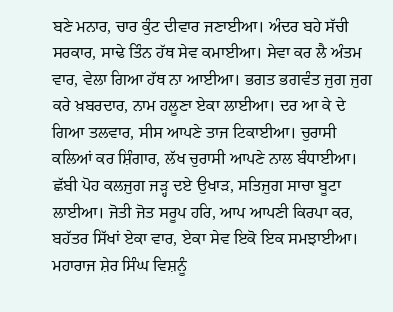ਬਣੇ ਮਨਾਰ, ਚਾਰ ਕੁੰਟ ਦੀਵਾਰ ਜਣਾਈਆ। ਅੰਦਰ ਬਹੇ ਸੱਚੀ ਸਰਕਾਰ, ਸਾਢੇ ਤਿੰਨ ਹੱਥ ਸੇਵ ਕਮਾਈਆ। ਸੇਵਾ ਕਰ ਲੈ ਅੰਤਮ ਵਾਰ, ਵੇਲਾ ਗਿਆ ਹੱਥ ਨਾ ਆਈਆ। ਭਗਤ ਭਗਵੰਤ ਜੁਗ ਜੁਗ ਕਰੇ ਖ਼ਬਰਦਾਰ, ਨਾਮ ਹਲੂਣਾ ਏਕਾ ਲਾਈਆ। ਦਰ ਆ ਕੇ ਦੇ ਗਿਆ ਤਲਵਾਰ, ਸੀਸ ਆਪਣੇ ਤਾਜ ਟਿਕਾਈਆ। ਚੁਰਾਸੀ ਕਲਿਆਂ ਕਰ ਸ਼ਿੰਗਾਰ, ਲੱਖ ਚੁਰਾਸੀ ਆਪਣੇ ਨਾਲ ਬੰਧਾਈਆ। ਛੱਬੀ ਪੋਹ ਕਲਜੁਗ ਜੜ੍ਹ ਦਏ ਉਖਾੜ, ਸਤਿਜੁਗ ਸਾਚਾ ਬੂਟਾ ਲਾਈਆ। ਜੋਤੀ ਜੋਤ ਸਰੂਪ ਹਰਿ, ਆਪ ਆਪਣੀ ਕਿਰਪਾ ਕਰ, ਬਹੱਤਰ ਸਿੱਖਾਂ ਏਕਾ ਵਾਰ, ਏਕਾ ਸੇਵ ਇਕੋ ਇਕ ਸਮਝਾਈਆ। ਮਹਾਰਾਜ ਸ਼ੇਰ ਸਿੰਘ ਵਿਸ਼ਨੂੰ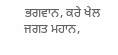ਭਗਵਾਨ, ਕਰੇ ਖੇਲ ਜਗਤ ਮਹਾਨ,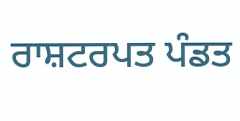ਰਾਸ਼ਟਰਪਤ ਪੰਡਤ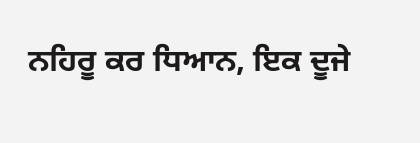ਨਹਿਰੂ ਕਰ ਧਿਆਨ, ਇਕ ਦੂਜੇ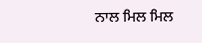ਨਾਲ ਮਿਲ ਮਿਲ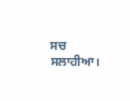ਸਚ ਸਲਾਹੀਆ।